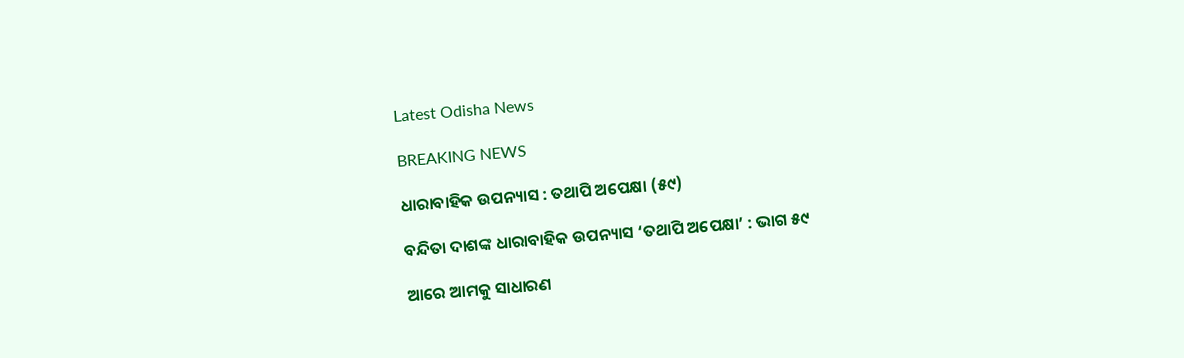Latest Odisha News

BREAKING NEWS

ଧାରାବାହିକ ଉପନ୍ୟାସ : ତଥାପି ଅପେକ୍ଷା (୫୯)

ବନ୍ଦିତା ଦାଶଙ୍କ ଧାରାବାହିକ ଉପନ୍ୟାସ ‘ତଥାପି ଅପେକ୍ଷା’ : ଭାଗ ୫୯

ଆରେ ଆମକୁ ସାଧାରଣ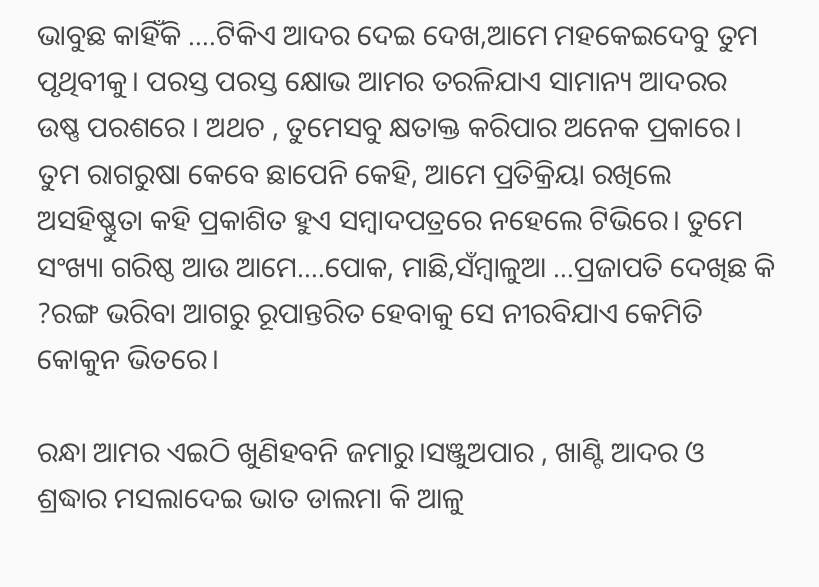ଭାବୁଛ କାହିଁକି ….ଟିକିଏ ଆଦର ଦେଇ ଦେଖ,ଆମେ ମହକେଇଦେବୁ ତୁମ ପୃଥିବୀକୁ। ପରସ୍ତ ପରସ୍ତ କ୍ଷୋଭ ଆମର ତରଳିଯାଏ ସାମାନ୍ୟ ଆଦରର ଉଷ୍ଣ ପରଶରେ । ଅଥଚ , ତୁମେସବୁ କ୍ଷତାକ୍ତ କରିପାର ଅନେକ ପ୍ରକାରେ। ତୁମ ରାଗରୁଷା କେବେ ଛାପେନି କେହି, ଆମେ ପ୍ରତିକ୍ରିୟା ରଖିଲେ ଅସହିଷ୍ଣୁତା କହି ପ୍ରକାଶିତ ହୁଏ ସମ୍ବାଦପତ୍ରରେ ନହେଲେ ଟିଭିରେ। ତୁମେ ସଂଖ୍ୟା ଗରିଷ୍ଠ ଆଉ ଆମେ….ପୋକ, ମାଛି,ସଁମ୍ବାଳୁଆ …ପ୍ରଜାପତି ଦେଖିଛ କି ?ରଙ୍ଗ ଭରିବା ଆଗରୁ ରୂପାନ୍ତରିତ ହେବାକୁ ସେ ନୀରବିଯାଏ କେମିତି କୋକୁନ ଭିତରେ।

ରନ୍ଧା ଆମର ଏଇଠି ଖୁଣିହବନି ଜମାରୁ।ସଞ୍ଜୁଅପାର , ଖାଣ୍ଟି ଆଦର ଓ ଶ୍ରଦ୍ଧାର ମସଲାଦେଇ ଭାତ ଡାଲମା କି ଆଳୁ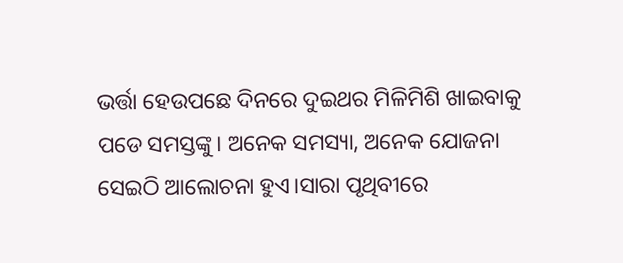ଭର୍ତ୍ତା ହେଉପଛେ ଦିନରେ ଦୁଇଥର ମିଳିମିଶି ଖାଇବାକୁ ପଡେ ସମସ୍ତଙ୍କୁ। ଅନେକ ସମସ୍ୟା, ଅନେକ ଯୋଜନା ସେଇଠି ଆଲୋଚନା ହୁଏ।ସାରା ପୃଥିବୀରେ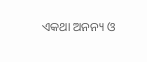ଏକଥା ଅନନ୍ୟ ଓ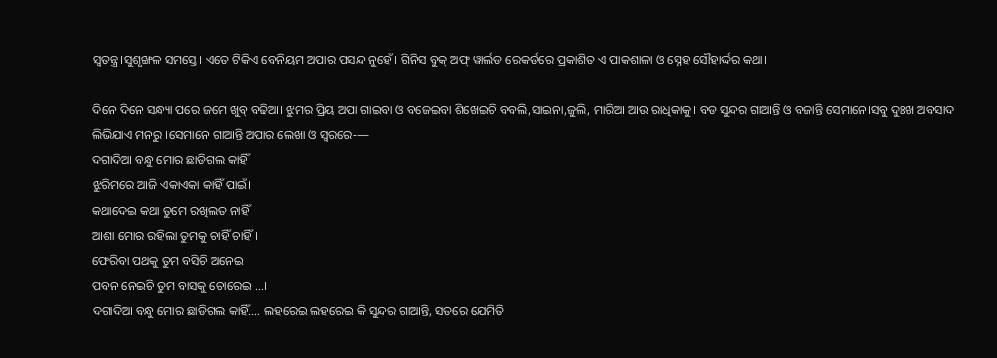ସ୍ବତନ୍ତ୍ର।ସୁଶୃଙ୍ଖଳ ସମସ୍ତେ। ଏତେ ଟିକିଏ ବେନିୟମ ଅପାର ପସନ୍ଦ ନୁହେଁ। ଗିନିସ ବୁକ୍ ଅଫ୍ ୱାର୍ଲଡ ରେକର୍ଡରେ ପ୍ରକାଶିତ ଏ ପାକଶାଳା ଓ ସ୍ନେହ ସୌହାର୍ଦ୍ଦର କଥା।

ଦିନେ ଦିନେ ସନ୍ଧ୍ୟା ପରେ ଜମେ ଖୁବ୍ ବଢିଆ। ଝୁମର ପ୍ରିୟ ଅପା ଗାଇବା ଓ ବଜେଇବା ଶିଖେଇଚି ବବଲି,ସାଇନା,ଜୁଲି, ମାରିଆ ଆଉ ରାଧିକାକୁ। ବଡ ସୁନ୍ଦର ଗାଆନ୍ତି ଓ ବଜାନ୍ତି ସେମାନେ।ସବୁ ଦୁଃଖ ଅବସାଦ ଲିଭିଯାଏ ମନରୁ ।ସେମାନେ ଗାଆନ୍ତି ଅପାର ଲେଖା ଓ ସ୍ବରରେ‐—
ଦଗାଦିଆ ବନ୍ଧୁ ମୋର ଛାଡିଗଲ କାହିଁ
ଝୁରିମରେ ଆଜି ଏକାଏକା କାହିଁ ପାଇଁ।
କଥାଦେଇ କଥା ତୁମେ ରଖିଲତ ନାହିଁ
ଆଶା ମୋର ରହିଲା ତୁମକୁ ଚାହିଁ ଚାହିଁ।
ଫେରିବା ପଥକୁ ତୁମ ବସିଚି ଅନେଇ
ପବନ ନେଇଚି ତୁମ ବାସକୁ ଚୋରେଇ …।
ଦଗାଦିଆ ବନ୍ଧୁ ମୋର ଛାଡିଗଲ କାହିଁ…. ଲହରେଇ ଲହରେଇ କି ସୁନ୍ଦର ଗାଆନ୍ତି, ସତରେ ଯେମିତି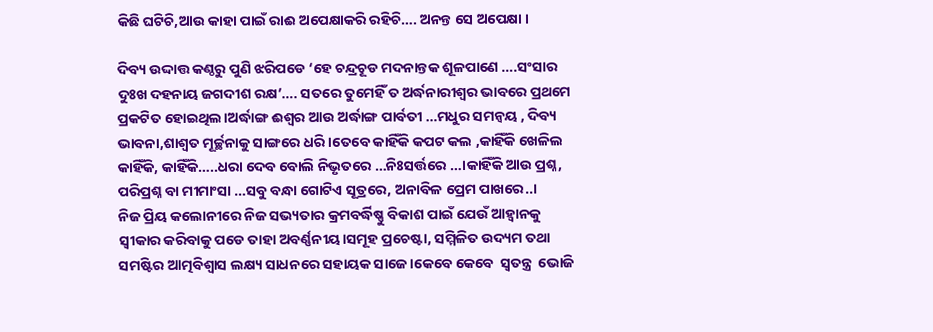କିଛି ଘଟିଚି,ଆଉ କାହା ପାଇଁ ରାଈ ଅପେକ୍ଷାକରି ରହିଚି…. ଅନନ୍ତ ସେ ଅପେକ୍ଷା ।

ଦିବ୍ୟ ଉଦ୍ଦାତ୍ତ କଣ୍ଠରୁ ପୁଣି ଝରିପଡେ ‘ହେ ଚନ୍ଦ୍ରଚୂଡ ମଦନାନ୍ତକ ଶୂଳପାଣେ ….ସଂସାର ଦୁଃଖ ଦହନାୟ ଜଗଦୀଶ ରକ୍ଷ’…. ସତରେ ତୁମେହିଁ ତ ଅର୍ଦ୍ଧନାରୀଶ୍ବର ଭାବରେ ପ୍ରଥମେ ପ୍ରକଟିତ ହୋଇଥିଲ।ଅର୍ଦ୍ଧାଙ୍ଗ ଈଶ୍ବର ଆଉ ଅର୍ଦ୍ଧାଙ୍ଗ ପାର୍ବତୀ …ମଧୁର ସମନ୍ବୟ , ଦିବ୍ୟ ଭାବନା,ଶାଶ୍ବତ ମୂର୍ଚ୍ଛନାକୁ ସାଙ୍ଗରେ ଧରି।ତେବେ କାହିଁକି କପଟ କଲ ,କାହିଁକି ଖେଳିଲ କାହିଁକି, କାହିଁକି…..ଧରା ଦେବ ବୋଲି ନିଭୃତରେ …ନିଃସର୍ତ୍ତରେ …।କାହିଁକି ଆଉ ପ୍ରଶ୍ନ, ପରିପ୍ରଶ୍ନ ବା ମୀମାଂସା …ସବୁ ବନ୍ଧା ଗୋଟିଏ ସୂତ୍ରରେ, ଅନାବିଳ ପ୍ରେମ ପାଖରେ..।
ନିଜ ପ୍ରିୟ କଲୋନୀରେ ନିଜ ସଭ୍ୟତାର କ୍ରମବର୍ଦ୍ଧିଷ୍ଣୁ ବିକାଶ ପାଇଁ ଯେଉଁ ଆହ୍ବାନକୁ ସ୍ବୀକାର କରିବାକୁ ପଡେ ତାହା ଅବର୍ଣ୍ଣନୀୟ।ସମୂହ ପ୍ରଚେଷ୍ଟା, ସମ୍ମିଳିତ ଉଦ୍ୟମ ତଥା ସମଷ୍ଟିର ଆତ୍ମବିଶ୍ବାସ ଲକ୍ଷ୍ୟ ସାଧନରେ ସହାୟକ ସାଜେ।କେବେ କେବେ  ସ୍ବତନ୍ତ୍ର  ଭୋଜି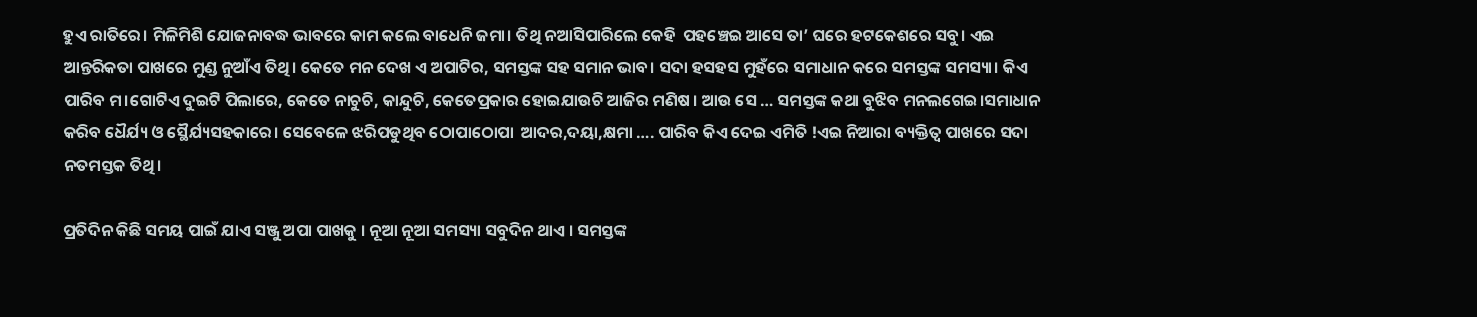ହୁଏ ରାତିରେ। ମିଳିମିଶି ଯୋଜନାବଦ୍ଧ ଭାବରେ କାମ କଲେ ବାଧେନି ଜମା। ତିଥି ନଆସିପାରିଲେ କେହି  ପହଞ୍ଚେଇ ଆସେ ତା’ ଘରେ ହଟକେଶରେ ସବୁ। ଏଇ ଆନ୍ତରିକତା ପାଖରେ ମୁଣ୍ଡ ନୁଆଁଏ ତିଥି। କେତେ ମନ ଦେଖ ଏ ଅପାଟିର, ସମସ୍ତଙ୍କ ସହ ସମାନ ଭାବ। ସଦା ହସହସ ମୁହଁରେ ସମାଧାନ କରେ ସମସ୍ତଙ୍କ ସମସ୍ୟା। କିଏ ପାରିବ ମ।ଗୋଟିଏ ଦୁଇଟି ପିଲାରେ, କେତେ ନାଚୁଚି, କାନ୍ଦୁଚି, କେତେପ୍ରକାର ହୋଇଯାଉଚି ଆଜିର ମଣିଷ । ଆଉ ସେ … ସମସ୍ତଙ୍କ କଥା ବୁଝିବ ମନଲଗେଇ।ସମାଧାନ କରିବ ଧୈର୍ଯ୍ୟ ଓ ସ୍ଥୈର୍ଯ୍ୟସହକାରେ। ସେବେଳେ ଝରିପଡୁଥିବ ଠୋପାଠୋପା  ଆଦର,ଦୟା,କ୍ଷମା …. ପାରିବ କିଏ ଦେଇ ଏମିତି !ଏଇ ନିଆରା ବ୍ୟକ୍ତିତ୍ବ ପାଖରେ ସଦା ନତମସ୍ତକ ତିଥି।

ପ୍ରତିଦିନ କିଛି ସମୟ ପାଇଁ ଯାଏ ସଞ୍ଜୁ ଅପା ପାଖକୁ । ନୂଆ ନୂଆ ସମସ୍ୟା ସବୁଦିନ ଥାଏ । ସମସ୍ତଙ୍କ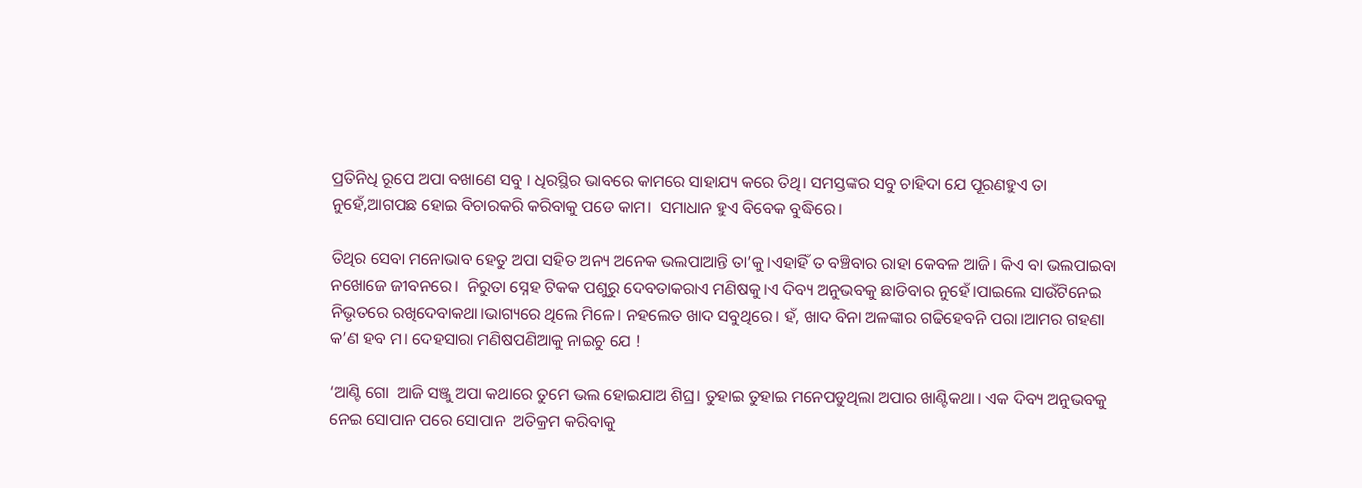ପ୍ରତିନିଧି ରୂପେ ଅପା ବଖାଣେ ସବୁ । ଧିରସ୍ଥିର ଭାବରେ କାମରେ ସାହାଯ୍ୟ କରେ ତିଥି। ସମସ୍ତଙ୍କର ସବୁ ଚାହିଦା ଯେ ପୂରଣହୁଏ ତା ନୁହେଁ,ଆଗପଛ ହୋଇ ବିଚାରକରି କରିବାକୁ ପଡେ କାମ।  ସମାଧାନ ହୁଏ ବିବେକ ବୁଦ୍ଧିରେ।

ତିଥିର ସେବା ମନୋଭାବ ହେତୁ ଅପା ସହିତ ଅନ୍ୟ ଅନେକ ଭଲପାଆନ୍ତି ତା’କୁ।ଏହାହିଁ ତ ବଞ୍ଚିବାର ରାହା କେବଳ ଆଜି। କିଏ ବା ଭଲପାଇବା ନଖୋଜେ ଜୀବନରେ।  ନିରୁତା ସ୍ନେହ ଟିକକ ପଶୁରୁ ଦେବତାକରାଏ ମଣିଷକୁ।ଏ ଦିବ୍ୟ ଅନୁଭବକୁ ଛାଡିବାର ନୁହେଁ।ପାଇଲେ ସାଉଁଟିନେଇ ନିଭୃତରେ ରଖିଦେବାକଥା।ଭାଗ୍ୟରେ ଥିଲେ ମିଳେ। ନହଲେତ ଖାଦ ସବୁଥିରେ। ହଁ, ଖାଦ ବିନା ଅଳଙ୍କାର ଗଢିହେବନି ପରା।ଆମର ଗହଣା କ’ଣ ହବ ମ। ଦେହସାରା ମଣିଷପଣିଆକୁ ନାଇଚୁ ଯେ !

‘ଆଣ୍ଟି ଗୋ  ଆଜି ସଞ୍ଜୁ ଅପା କଥାରେ ତୁମେ ଭଲ ହୋଇଯାଅ ଶିଘ୍ର। ତୁହାଇ ତୁହାଇ ମନେପଡୁଥିଲା ଅପାର ଖାଣ୍ଟିକଥା। ଏକ ଦିବ୍ୟ ଅନୁଭବକୁ ନେଇ ସୋପାନ ପରେ ସୋପାନ  ଅତିକ୍ରମ କରିବାକୁ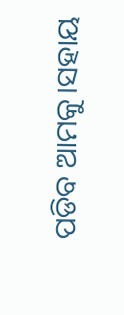ପଡିବ ଆମକୁ।ସହାୟ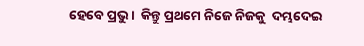ହେବେ ପ୍ରଭୁ।  କିନ୍ତୁ ପ୍ରଥମେ ନିଜେ ନିଜକୁ  ଦମ୍ଭଦେଇ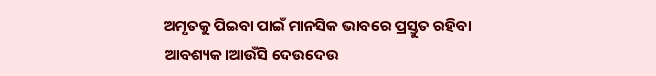ଅମୃତକୁ ପିଇବା ପାଇଁ ମାନସିକ ଭାବରେ ପ୍ରସ୍ତୁତ ରହିବା ଆବଶ୍ୟକ।ଆଉଁସି ଦେଉଦେଉ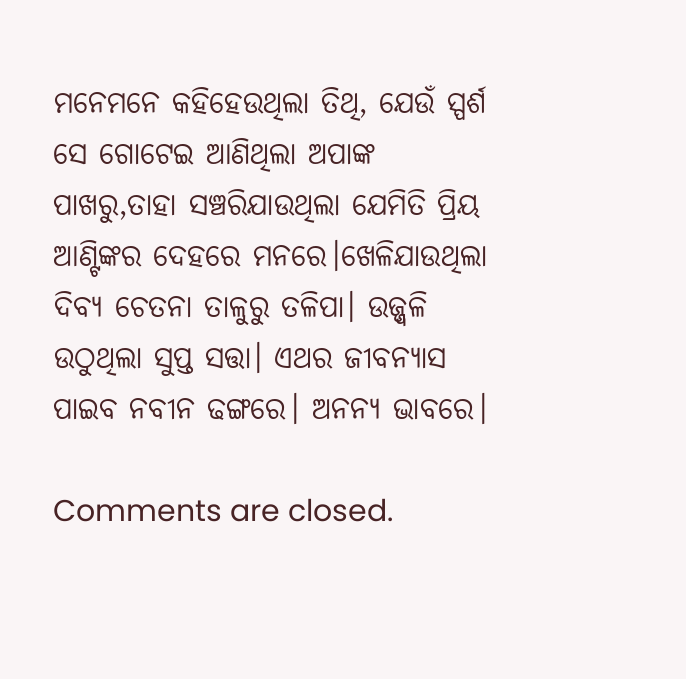ମନେମନେ କହିହେଉଥିଲା ତିଥି, ଯେଉଁ ସ୍ପର୍ଶ ସେ ଗୋଟେଇ ଆଣିଥିଲା ଅପାଙ୍କ ପାଖରୁ,ତାହା ସଞ୍ଚରିଯାଉଥିଲା ଯେମିତି ପ୍ରିୟ ଆଣ୍ଟିଙ୍କର ଦେହରେ ମନରେ।ଖେଳିଯାଉଥିଲା ଦିବ୍ୟ ଚେତନା ତାଳୁରୁ ତଳିପା। ଉଜ୍ଜ୍ବଳି ଉଠୁଥିଲା ସୁପ୍ତ ସତ୍ତା। ଏଥର ଜୀବନ୍ୟାସ ପାଇବ ନବୀନ ଢଙ୍ଗରେ। ଅନନ୍ୟ ଭାବରେ।

Comments are closed.